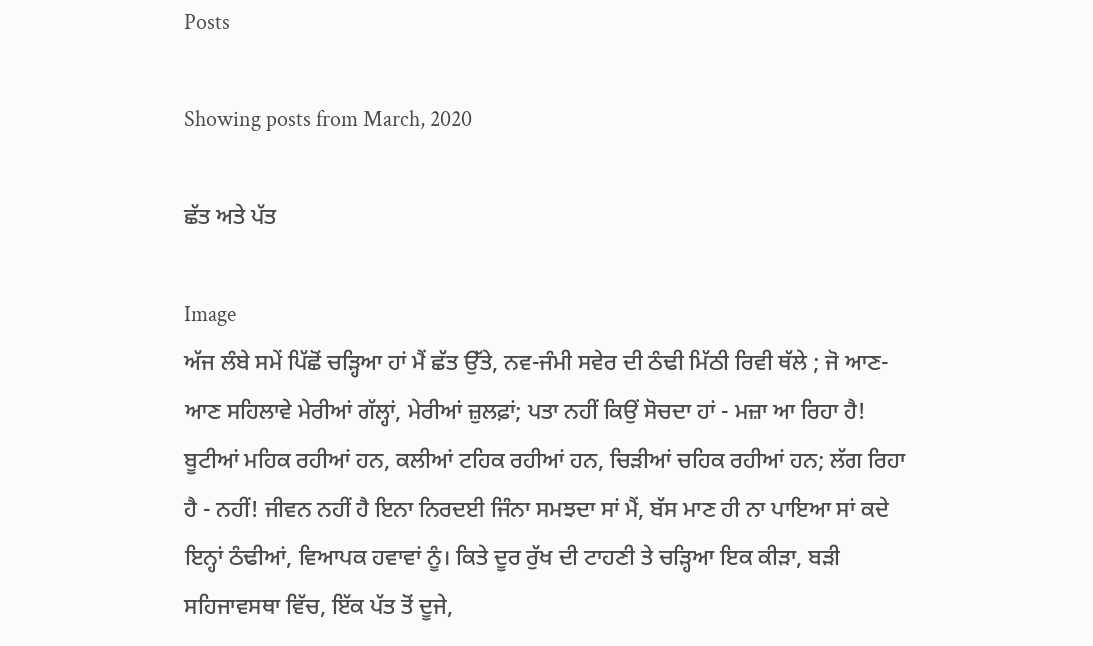Posts

Showing posts from March, 2020

ਛੱਤ ਅਤੇ ਪੱਤ

Image
ਅੱਜ ਲੰਬੇ ਸਮੇਂ ਪਿੱਛੋਂ ਚੜ੍ਹਿਆ ਹਾਂ ਮੈਂ ਛੱਤ ਉੱਤੇ, ਨਵ-ਜੰਮੀ ਸਵੇਰ ਦੀ ਠੰਢੀ ਮਿੱਠੀ ਰਿਵੀ ਥੱਲੇ ; ਜੋ ਆਣ-ਆਣ ਸਹਿਲਾਵੇ ਮੇਰੀਆਂ ਗੱਲ੍ਹਾਂ, ਮੇਰੀਆਂ ਜ਼ੁਲਫ਼ਾਂ; ਪਤਾ ਨਹੀਂ ਕਿਉਂ ਸੋਚਦਾ ਹਾਂ - ਮਜ਼ਾ ਆ ਰਿਹਾ ਹੈ! ਬੂਟੀਆਂ ਮਹਿਕ ਰਹੀਆਂ ਹਨ, ਕਲੀਆਂ ਟਹਿਕ ਰਹੀਆਂ ਹਨ, ਚਿੜੀਆਂ ਚਹਿਕ ਰਹੀਆਂ ਹਨ; ਲੱਗ ਰਿਹਾ ਹੈ - ਨਹੀਂ! ਜੀਵਨ ਨਹੀਂ ਹੈ ਇਨਾ ਨਿਰਦਈ ਜਿੰਨਾ ਸਮਝਦਾ ਸਾਂ ਮੈਂ, ਬੱਸ ਮਾਣ ਹੀ ਨਾ ਪਾਇਆ ਸਾਂ ਕਦੇ ਇਨ੍ਹਾਂ ਠੰਢੀਆਂ, ਵਿਆਪਕ ਹਵਾਵਾਂ ਨੂੰ। ਕਿਤੇ ਦੂਰ ਰੁੱਖ ਦੀ ਟਾਹਣੀ ਤੇ ਚੜ੍ਹਿਆ ਇਕ ਕੀੜਾ, ਬੜੀ ਸਹਿਜਾਵਸਥਾ ਵਿੱਚ, ਇੱਕ ਪੱਤ ਤੋਂ ਦੂਜੇ,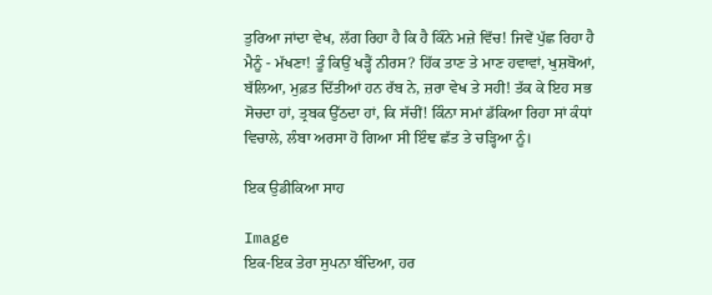ਤੁਰਿਆ ਜਾਂਦਾ ਵੇਖ, ਲੱਗ ਰਿਹਾ ਹੈ ਕਿ ਹੈ ਕਿੰਨੇ ਮਜ਼ੇ ਵਿੱਚ! ਜਿਵੇਂ ਪੁੱਛ ਰਿਹਾ ਹੈ ਮੈਨੂੰ - ਮੱਖਣਾ! ਤੂੰ ਕਿਉਂ ਖੜ੍ਹੈਂ ਨੀਰਸ? ਹਿੱਕ ਤਾਣ ਤੇ ਮਾਣ ਹਵਾਵਾਂ, ਖੁਸ਼ਬੋਆਂ, ਬੱਲਿਆ, ਮੁਫ਼ਤ ਦਿੱਤੀਆਂ ਹਨ ਰੱਬ ਨੇ, ਜ਼ਰਾ ਵੇਖ ਤੇ ਸਹੀ! ਤੱਕ ਕੇ ਇਹ ਸਭ ਸੋਚਦਾ ਹਾਂ, ਤ੍ਰਬਕ ਉੱਠਦਾ ਹਾਂ, ਕਿ ਸੱਚੀਂ! ਕਿੰਨਾ ਸਮਾਂ ਡੱਕਿਆ ਰਿਹਾ ਸਾਂ ਕੰਧਾਂ ਵਿਚਾਲੇ, ਲੰਬਾ ਅਰਸਾ ਹੋ ਗਿਆ ਸੀ ਇੰਞ ਛੱਤ ਤੇ ਚੜ੍ਹਿਆ ਨੂੰ।

ਇਕ ਉਡੀਕਿਆ ਸਾਹ

Image
ਇਕ-ਇਕ ਤੇਰਾ ਸੁਪਨਾ ਬੰਦਿਆ, ਹਰ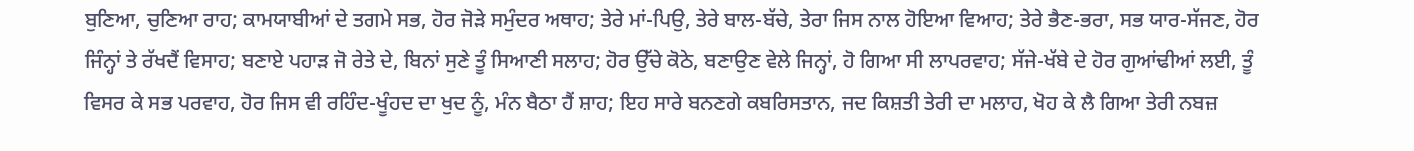ਬੁਣਿਆ, ਚੁਣਿਆ ਰਾਹ; ਕਾਮਯਾਬੀਆਂ ਦੇ ਤਗਮੇ ਸਭ, ਹੋਰ ਜੋੜੇ ਸਮੁੰਦਰ ਅਥਾਹ; ਤੇਰੇ ਮਾਂ-ਪਿਉ, ਤੇਰੇ ਬਾਲ-ਬੱਚੇ, ਤੇਰਾ ਜਿਸ ਨਾਲ ਹੋਇਆ ਵਿਆਹ; ਤੇਰੇ ਭੈਣ-ਭਰਾ, ਸਭ ਯਾਰ-ਸੱਜਣ, ਹੋਰ ਜਿੰਨ੍ਹਾਂ ਤੇ ਰੱਖਦੈਂ ਵਿਸਾਹ; ਬਣਾਏ ਪਹਾੜ ਜੋ ਰੇਤੇ ਦੇ, ਬਿਨਾਂ ਸੁਣੇ ਤੂੰ ਸਿਆਣੀ ਸਲਾਹ; ਹੋਰ ਉੱਚੇ ਕੋਠੇ, ਬਣਾਉਣ ਵੇਲੇ ਜਿਨ੍ਹਾਂ, ਹੋ ਗਿਆ ਸੀ ਲਾਪਰਵਾਹ; ਸੱਜੇ-ਖੱਬੇ ਦੇ ਹੋਰ ਗੁਆਂਢੀਆਂ ਲਈ, ਤੂੰ ਵਿਸਰ ਕੇ ਸਭ ਪਰਵਾਹ, ਹੋਰ ਜਿਸ ਵੀ ਰਹਿੰਦ-ਖੂੰਹਦ ਦਾ ਖੁਦ ਨੂੰ, ਮੰਨ ਬੈਠਾ ਹੈਂ ਸ਼ਾਹ; ਇਹ ਸਾਰੇ ਬਨਣਗੇ ਕਬਰਿਸਤਾਨ, ਜਦ ਕਿਸ਼ਤੀ ਤੇਰੀ ਦਾ ਮਲਾਹ, ਖੋਹ ਕੇ ਲੈ ਗਿਆ ਤੇਰੀ ਨਬਜ਼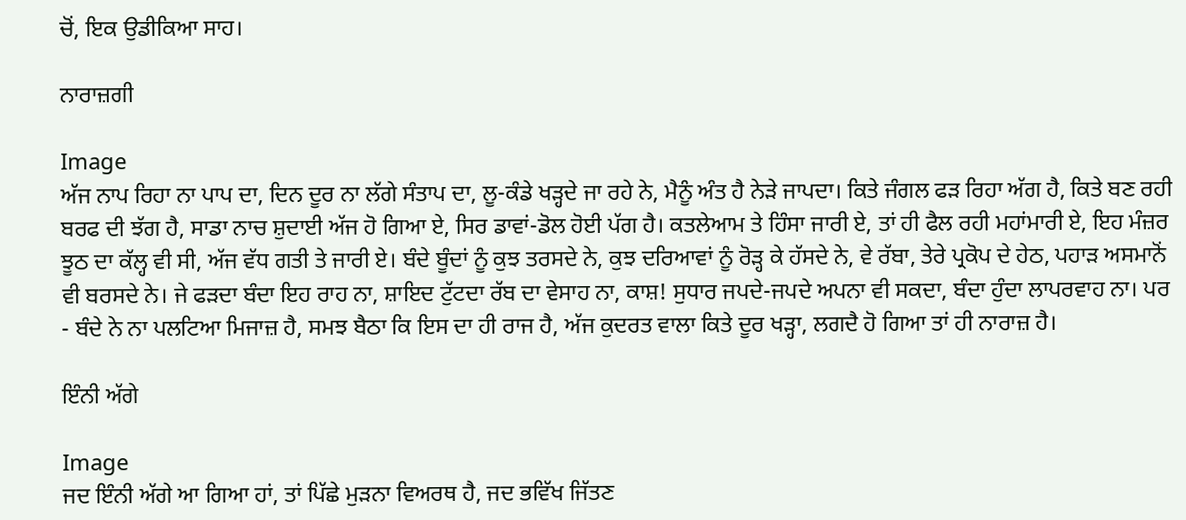ਚੋਂ, ਇਕ ਉਡੀਕਿਆ ਸਾਹ।

ਨਾਰਾਜ਼ਗੀ

Image
ਅੱਜ ਨਾਪ ਰਿਹਾ ਨਾ ਪਾਪ ਦਾ, ਦਿਨ ਦੂਰ ਨਾ ਲੱਗੇ ਸੰਤਾਪ ਦਾ, ਲੂ-ਕੰਡੇ ਖੜ੍ਹਦੇ ਜਾ ਰਹੇ ਨੇ, ਮੈਨੂੰ ਅੰਤ ਹੈ ਨੇੜੇ ਜਾਪਦਾ। ਕਿਤੇ ਜੰਗਲ ਫੜ ਰਿਹਾ ਅੱਗ ਹੈ, ਕਿਤੇ ਬਣ ਰਹੀ ਬਰਫ ਦੀ ਝੱਗ ਹੈ, ਸਾਡਾ ਨਾਚ ਸ਼ੁਦਾਈ ਅੱਜ ਹੋ ਗਿਆ ਏ, ਸਿਰ ਡਾਵਾਂ-ਡੋਲ ਹੋਈ ਪੱਗ ਹੈ। ਕਤਲੇਆਮ ਤੇ ਹਿੰਸਾ ਜਾਰੀ ਏ, ਤਾਂ ਹੀ ਫੈਲ ਰਹੀ ਮਹਾਂਮਾਰੀ ਏ, ਇਹ ਮੰਜ਼ਰ ਝੂਠ ਦਾ ਕੱਲ੍ਹ ਵੀ ਸੀ, ਅੱਜ ਵੱਧ ਗਤੀ ਤੇ ਜਾਰੀ ਏ। ਬੰਦੇ ਬੂੰਦਾਂ ਨੂੰ ਕੁਝ ਤਰਸਦੇ ਨੇ, ਕੁਝ ਦਰਿਆਵਾਂ ਨੂੰ ਰੋੜ੍ਹ ਕੇ ਹੱਸਦੇ ਨੇ, ਵੇ ਰੱਬਾ, ਤੇਰੇ ਪ੍ਰਕੋਪ ਦੇ ਹੇਠ, ਪਹਾੜ ਅਸਮਾਨੋਂ ਵੀ ਬਰਸਦੇ ਨੇ। ਜੇ ਫੜਦਾ ਬੰਦਾ ਇਹ ਰਾਹ ਨਾ, ਸ਼ਾਇਦ ਟੁੱਟਦਾ ਰੱਬ ਦਾ ਵੇਸਾਹ ਨਾ, ਕਾਸ਼! ਸੁਧਾਰ ਜਪਦੇ-ਜਪਦੇ ਅਪਨਾ ਵੀ ਸਕਦਾ, ਬੰਦਾ ਹੁੰਦਾ ਲਾਪਰਵਾਹ ਨਾ। ਪਰ - ਬੰਦੇ ਨੇ ਨਾ ਪਲਟਿਆ ਮਿਜਾਜ਼ ਹੈ, ਸਮਝ ਬੈਠਾ ਕਿ ਇਸ ਦਾ ਹੀ ਰਾਜ ਹੈ, ਅੱਜ ਕੁਦਰਤ ਵਾਲਾ ਕਿਤੇ ਦੂਰ ਖੜ੍ਹਾ, ਲਗਦੈ ਹੋ ਗਿਆ ਤਾਂ ਹੀ ਨਾਰਾਜ਼ ਹੈ।

ਇੰਨੀ ਅੱਗੇ

Image
ਜਦ ਇੰਨੀ ਅੱਗੇ ਆ ਗਿਆ ਹਾਂ, ਤਾਂ ਪਿੱਛੇ ਮੁੜਨਾ ਵਿਅਰਥ ਹੈ, ਜਦ ਭਵਿੱਖ ਜਿੱਤਣ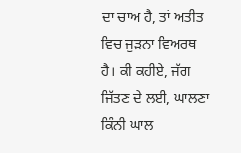ਦਾ ਚਾਅ ਹੈ, ਤਾਂ ਅਤੀਤ ਵਿਚ ਜੁੜਨਾ ਵਿਅਰਥ ਹੈ। ਕੀ ਕਹੀਏ, ਜੱਗ ਜਿੱਤਣ ਦੇ ਲਈ, ਘਾਲਣਾ ਕਿੰਨੀ ਘਾਲ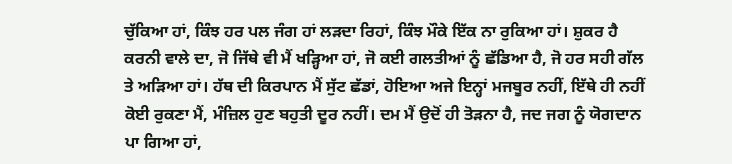ਚੁੱਕਿਆ ਹਾਂ, ਕਿੰਝ ਹਰ ਪਲ ਜੰਗ ਹਾਂ ਲੜਦਾ ਰਿਹਾਂ, ਕਿੰਝ ਮੌਕੇ ਇੱਕ ਨਾ ਰੁਕਿਆ ਹਾਂ। ਸ਼ੁਕਰ ਹੈ ਕਰਨੀ ਵਾਲੇ ਦਾ, ਜੋ ਜਿੱਥੇ ਵੀ ਮੈਂ ਖੜ੍ਹਿਆ ਹਾਂ, ਜੋ ਕਈ ਗਲਤੀਆਂ ਨੂੰ ਛੱਡਿਆ ਹੈ, ਜੋ ਹਰ ਸਹੀ ਗੱਲ ਤੇ ਅੜਿਆ ਹਾਂ। ਹੱਥ ਦੀ ਕਿਰਪਾਨ ਮੈਂ ਸੁੱਟ ਛੱਡਾਂ, ਹੋਇਆ ਅਜੇ ਇਨ੍ਹਾਂ ਮਜਬੂਰ ਨਹੀਂ, ਇੱਥੇ ਹੀ ਨਹੀਂ ਕੋਈ ਰੁਕਣਾ ਮੈਂ, ਮੰਜ਼ਿਲ ਹੁਣ ਬਹੁਤੀ ਦੂਰ ਨਹੀਂ। ਦਮ ਮੈਂ ਉਦੋਂ ਹੀ ਤੋੜਨਾ ਹੈ, ਜਦ ਜਗ ਨੂੰ ਯੋਗਦਾਨ ਪਾ ਗਿਆ ਹਾਂ,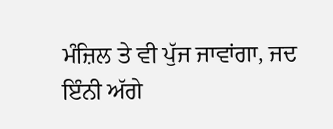ਮੰਜ਼ਿਲ ਤੇ ਵੀ ਪੁੱਜ ਜਾਵਾਂਗਾ, ਜਦ ਇੰਨੀ ਅੱਗੇ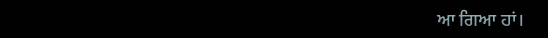ਆ ਗਿਆ ਹਾਂ।